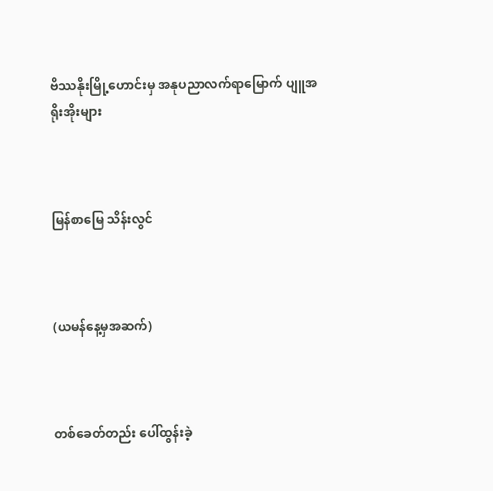ဗိဿနိုးမြို့ဟောင်းမှ အနုပညာလက်ရာမြောက် ပျူအရိုးအိုးများ



မြန်စာမြေ သိန်းလွင်



(ယမန်နေ့မှအဆက်)



တစ်ခေတ်တည်း ပေါ်ထွန်းခဲ့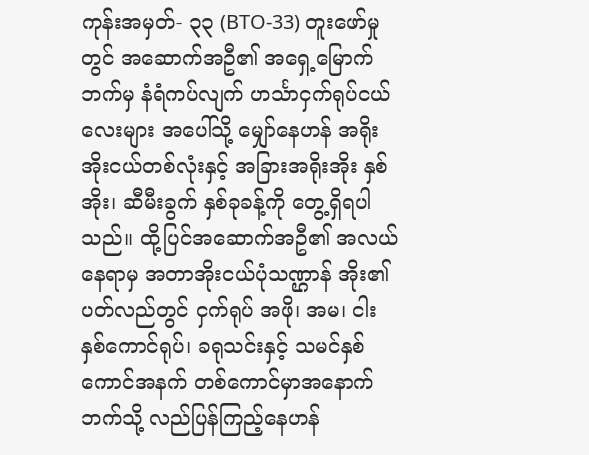ကုန်းအမှတ်- ၃၃ (BTO-33) တူးဖော်မှုတွင် အဆောက်အဦ၏ အရှေ့မြောက်ဘက်မှ နံရံကပ်လျက် ဟင်္သာငှက်ရုပ်ငယ်လေးများ အပေါ်သို့ မျှော်နေဟန် အရိုးအိုးငယ်တစ်လုံးနှင့် အခြားအရိုးအိုး နှစ်အိုး၊ ဆီမီးခွက် နှစ်ခုခန့်ကို တွေ့ရှိရပါသည်။ ထို့ပြင်အဆောက်အဦ၏ အလယ်နေရာမှ အတာအိုးငယ်ပုံသဏ္ဌာန် အိုး၏ပတ်လည်တွင် ငှက်ရုပ် အဖို၊ အမ၊ ငါးနှစ်ကောင်ရုပ်၊ ခရုသင်းနှင့် သမင်နှစ်ကောင်အနက် တစ်ကောင်မှာအနောက်ဘက်သို့ လည်ပြန်ကြည့်နေဟန်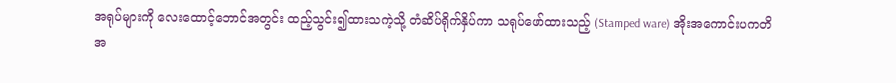အရုပ်များကို လေးထောင့်ဘောင်အတွင်း ထည့်သွင်း၍ထားသကဲ့သို့ တံဆိပ်ရိုက်နှိပ်ကာ သရုပ်ဖော်ထားသည့် (Stamped ware) အိုးအကောင်းပကတိအ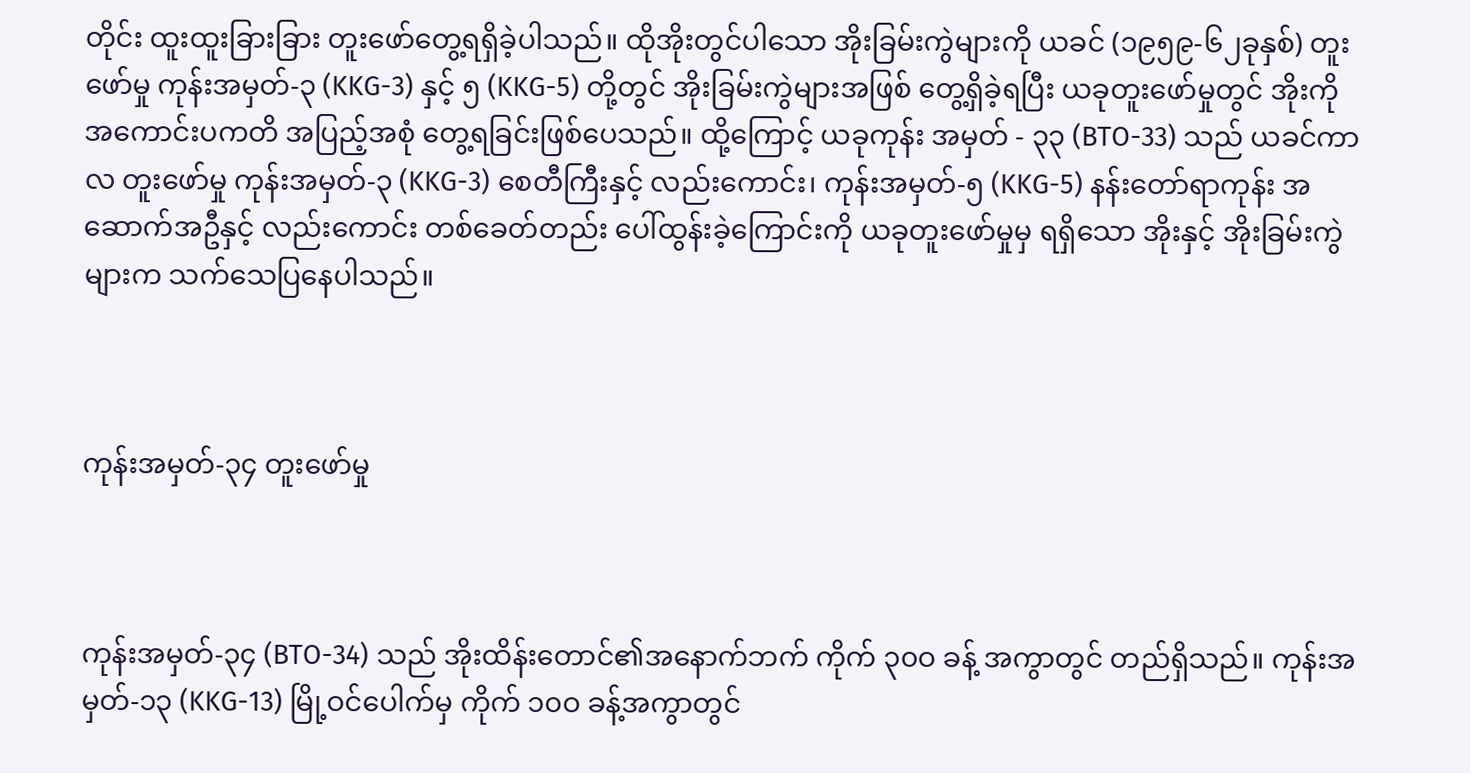တိုင်း ထူးထူးခြားခြား တူးဖော်တွေ့ရရှိခဲ့ပါသည်။ ထိုအိုးတွင်ပါသော အိုးခြမ်းကွဲများကို ယခင် (၁၉၅၉-၆၂ခုနှစ်) တူးဖော်မှု ကုန်းအမှတ်-၃ (KKG-3) နှင့် ၅ (KKG-5) တို့တွင် အိုးခြမ်းကွဲများအဖြစ် တွေ့ရှိခဲ့ရပြီး ယခုတူးဖော်မှုတွင် အိုးကိုအကောင်းပကတိ အပြည့်အစုံ တွေ့ရခြင်းဖြစ်ပေသည်။ ထို့ကြောင့် ယခုကုန်း အမှတ် - ၃၃ (BTO-33) သည် ယခင်ကာလ တူးဖော်မှု ကုန်းအမှတ်-၃ (KKG-3) စေတီကြီးနှင့် လည်းကောင်း၊ ကုန်းအမှတ်-၅ (KKG-5) နန်းတော်ရာကုန်း အဆောက်အဦနှင့် လည်းကောင်း တစ်ခေတ်တည်း ပေါ်ထွန်းခဲ့ကြောင်းကို ယခုတူးဖော်မှုမှ ရရှိသော အိုးနှင့် အိုးခြမ်းကွဲများက သက်သေပြနေပါသည်။



ကုန်းအမှတ်-၃၄ တူးဖော်မှု



ကုန်းအမှတ်-၃၄ (BTO-34) သည် အိုးထိန်းတောင်၏အနောက်ဘက် ကိုက် ၃၀ဝ ခန့် အကွာတွင် တည်ရှိသည်။ ကုန်းအမှတ်-၁၃ (KKG-13) မြို့ဝင်ပေါက်မှ ကိုက် ၁၀ဝ ခန့်အကွာတွင်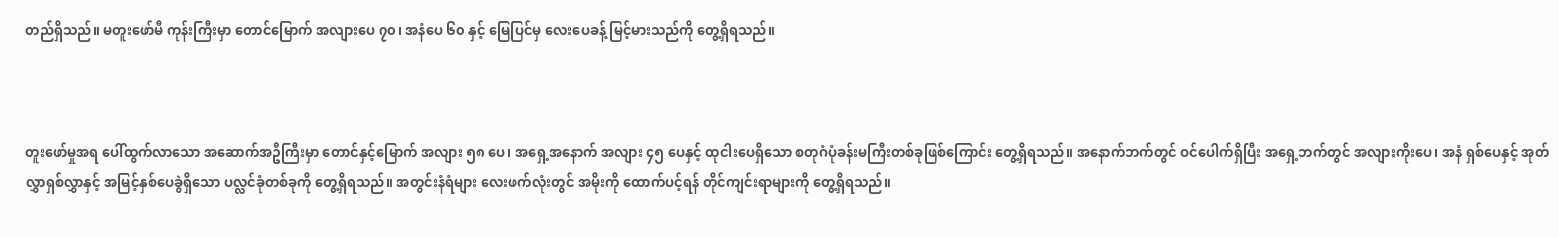တည်ရှိသည်။ မတူးဖော်မီ ကုန်းကြီးမှာ တောင်မြောက် အလျားပေ ၇၀၊ အနံပေ ၆၀ နှင့် မြေပြင်မှ လေးပေခန့် မြင့်မားသည်ကို တွေ့ရှိရသည်။



တူးဖော်မှုအရ ပေါ်ထွက်လာသော အဆောက်အဦကြီးမှာ တောင်နှင့်မြောက် အလျား ၅၈ ပေ၊ အရှေ့အနောက် အလျား ၄၅ ပေနှင့် ထုငါးပေရှိသော စတုဂံပုံခန်းမကြီးတစ်ခုဖြစ်ကြောင်း တွေ့ရှိရသည်။ အနောက်ဘက်တွင် ဝင်ပေါက်ရှိပြီး အရှေ့ဘက်တွင် အလျားကိုးပေ၊ အနံ ရှစ်ပေနှင့် အုတ်လွှာရှစ်လွှာနှင့် အမြင့်နှစ်ပေခွဲရှိသော ပလ္လင်ခုံတစ်ခုကို တွေ့ရှိရသည်။ အတွင်းနံရံများ လေးဖက်လုံးတွင် အမိုးကို ထောက်ပင့်ရန် တိုင်ကျင်းရာများကို တွေ့ရှိရသည်။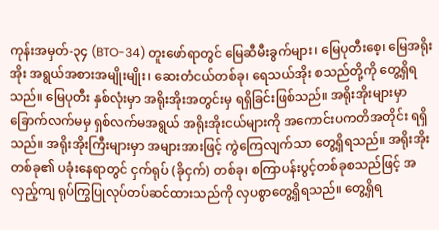ကုန်းအမှတ်-၃၄ (BTO-34) တူးဖော်ရာတွင် မြေဆီမီးခွက်များ၊ မြေပုတီးစေ့၊ မြေအရိုးအိုး အရွယ်အစားအမျိုးမျိုး၊ ဆေးတံငယ်တစ်ခု၊ ရေသယ်အိုး စသည်တို့ကို တွေ့ရှိရသည်။ မြေပုတီး နှစ်လုံးမှာ အရိုးအိုးအတွင်းမှ ရရှိခြင်းဖြစ်သည်။ အရိုးအိုးများမှာ ခြောက်လက်မမှ ရှစ်လက်မအရွယ် အရိုးအိုးငယ်များကို အကောင်းပကတိအတိုင်း ရရှိသည်။ အရိုးအိုးကြီးများမှာ အများအားဖြင့် ကွဲကြေလျက်သာ တွေ့ရှိရသည်။ အရိုးအိုးတစ်ခု၏ ပခုံးနေရာတွင် ငှက်ရုပ် (ခိုငှက်) တစ်ခု၊ စကြာပန်းပွင့်တစ်ခုစသည်ဖြင့် အလှည့်ကျ ရုပ်ကြွပြုလုပ်တပ်ဆင်ထားသည်ကို လှပစွာတွေ့ရှိရသည်။ တွေ့ရှိရ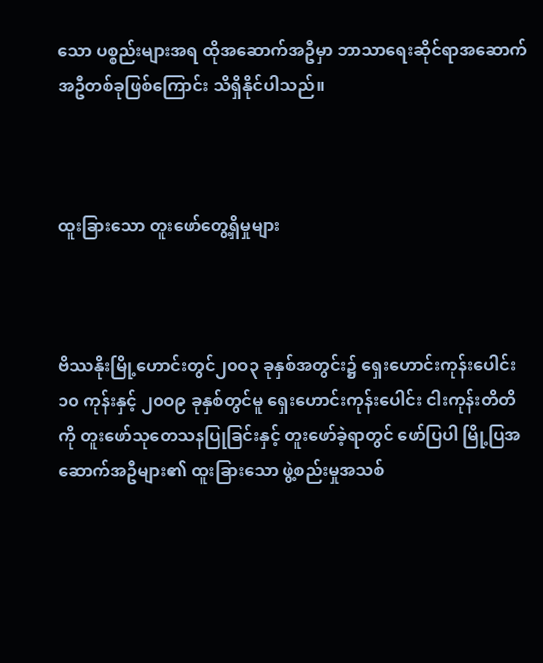သော ပစ္စည်းများအရ ထိုအဆောက်အဦမှာ ဘာသာရေးဆိုင်ရာအဆောက် အဦတစ်ခုဖြစ်ကြောင်း သိရှိနိုင်ပါသည်။



ထူးခြားသော တူးဖော်တွေ့ရှိမှုများ



ဗိဿနိုးမြို့ဟောင်းတွင်၂၀ဝ၃ ခုနှစ်အတွင်း၌ ရှေးဟောင်းကုန်းပေါင်း ၁၀ ကုန်းနှင့် ၂၀ဝ၉ ခုနှစ်တွင်မူ ရှေးဟောင်းကုန်းပေါင်း ငါးကုန်းတိတိကို တူးဖော်သုတေသနပြုခြင်းနှင့် တူးဖော်ခဲ့ရာတွင် ဖော်ပြပါ မြို့ပြအဆောက်အဦများ၏ ထူးခြားသော ဖွဲ့စည်းမှုအသစ်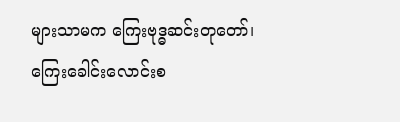များသာမက ကြေးဗုဒ္ဓဆင်းတုတော်၊ ကြေးခေါင်းလောင်းစ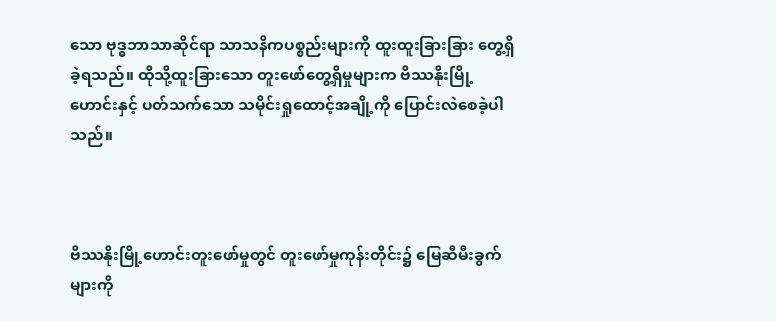သော ဗုဒ္ဓဘာသာဆိုင်ရာ သာသနိကပစ္စည်းများကို ထူးထူးခြားခြား တွေ့ရှိခဲ့ရသည်။ ထိုသို့ထူးခြားသော တူးဖော်တွေ့ရှိမှုများက ဗိဿနိုးမြို့ဟောင်းနှင့် ပတ်သက်သော သမိုင်းရှုထောင့်အချို့ကို ပြောင်းလဲစေခဲ့ပါသည်။



ဗိဿနိုးမြို့ဟောင်းတူးဖော်မှုတွင် တူးဖော်မှုကုန်းတိုင်း၌ မြေဆီမီးခွက်များကို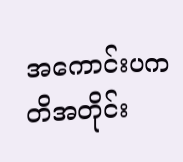အကောင်းပကတိအတိုင်း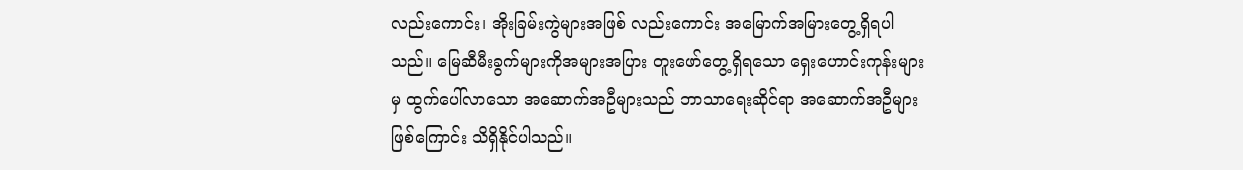လည်းကောင်း၊ အိုးခြမ်းကွဲများအဖြစ် လည်းကောင်း အမြောက်အမြားတွေ့ရှိရပါသည်။ မြေဆီမီးခွက်များကိုအများအပြား တူးဖော်တွေ့ရှိရသော ရှေးဟောင်းကုန်းများမှ ထွက်ပေါ်လာသော အဆောက်အဦများသည် ဘာသာရေးဆိုင်ရာ အဆောက်အဦများဖြစ်ကြောင်း သိရှိနိုင်ပါသည်။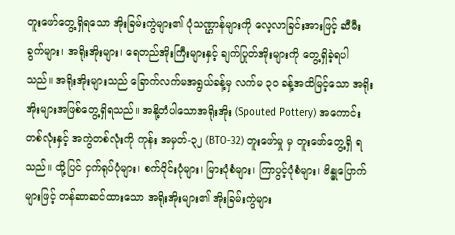တူးဖော်တွေ့ရှိရသော အိုးခြမ်းကွဲများ၏ ပုံသဏ္ဌာန်များကို လေ့လာခြင်းအားဖြင့် ဆီမီးခွက်များ၊ အရိုးအိုးများ၊ ရေတည်အိုးကြီးများနှင့် ချက်ပြုတ်အိုးများကို တွေ့ရှိခဲ့ရပါသည်။ အရိုးအိုးများသည် ခြောက်လက်မအရွယ်ခန့်မှ လက်မ ၃၀ ခန့်အထိမြင့်သော အရိုးအိုးများအဖြစ်တွေ့ရှိရသည်။ အနို့တံပါသောအရိုးအိုး (Spouted Pottery) အကောင်းတစ်လုံးနှင့် အကွဲတစ်လုံးကို ကုန်း အမှတ်-၃၂ (BTO-32) တူးဖော်မှု မှ တူးဖော်တွေ့ရှိ ရသည်။ ထို့ပြင် ငှက်ရုပ်ပုံများ၊ စက်ဝိုင်းပုံများ၊ မြားပုံစံများ၊ ကြာပွင့်ပုံစံများ၊ ဗိန္ဓုပြောက်များဖြင့် တန်ဆာဆင်ထားသော အရိုးအိုးများ၏ အိုးခြမ်းကွဲများ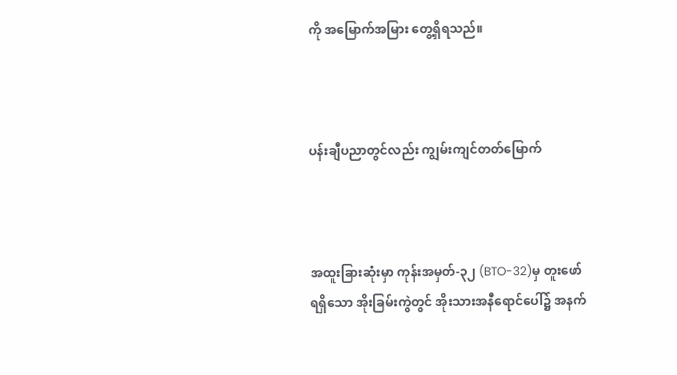ကို အမြောက်အမြား တွေ့ရှိရသည်။



ပန်းချီပညာတွင်လည်း ကျွမ်းကျင်တတ်မြောက်



အထူးခြားဆုံးမှာ ကုန်းအမှတ်-၃၂ (BTO-32)မှ တူးဖော်ရရှိသော အိုးခြမ်းကွဲတွင် အိုးသားအနီရောင်ပေါ်၌ အနက်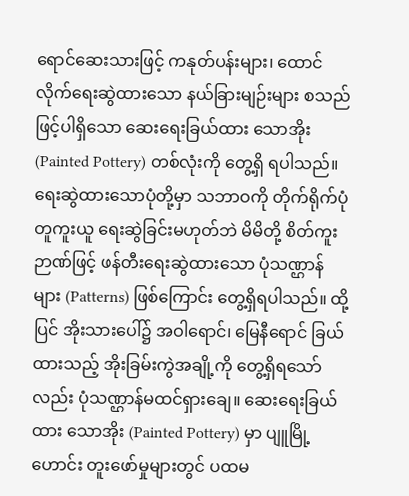ရောင်ဆေးသားဖြင့် ကနုတ်ပန်းများ၊ ထောင်လိုက်ရေးဆွဲထားသော နယ်ခြားမျဉ်းများ စသည်ဖြင့်ပါရှိသော ဆေးရေးခြယ်ထား သောအိုး (Painted Pottery) တစ်လုံးကို တွေ့ရှိ ရပါသည်။ ရေးဆွဲထားသောပုံတို့မှာ သဘာဝကို တိုက်ရိုက်ပုံတူကူးယူ ရေးဆွဲခြင်းမဟုတ်ဘဲ မိမိတို့ စိတ်ကူးဉာဏ်ဖြင့် ဖန်တီးရေးဆွဲထားသော ပုံသဏ္ဌာန် များ (Patterns) ဖြစ်ကြောင်း တွေ့ရှိရပါသည်။ ထို့ပြင် အိုးသားပေါ်၌ အဝါရောင်၊ မြေနီရောင် ခြယ်ထားသည့် အိုးခြမ်းကွဲအချို့ကို တွေ့ရှိရသော်လည်း ပုံသဏ္ဌာန်မထင်ရှားချေ။ ဆေးရေးခြယ်ထား သောအိုး (Painted Pottery) မှာ ပျူမြို့ဟောင်း တူးဖော်မှုများတွင် ပထမ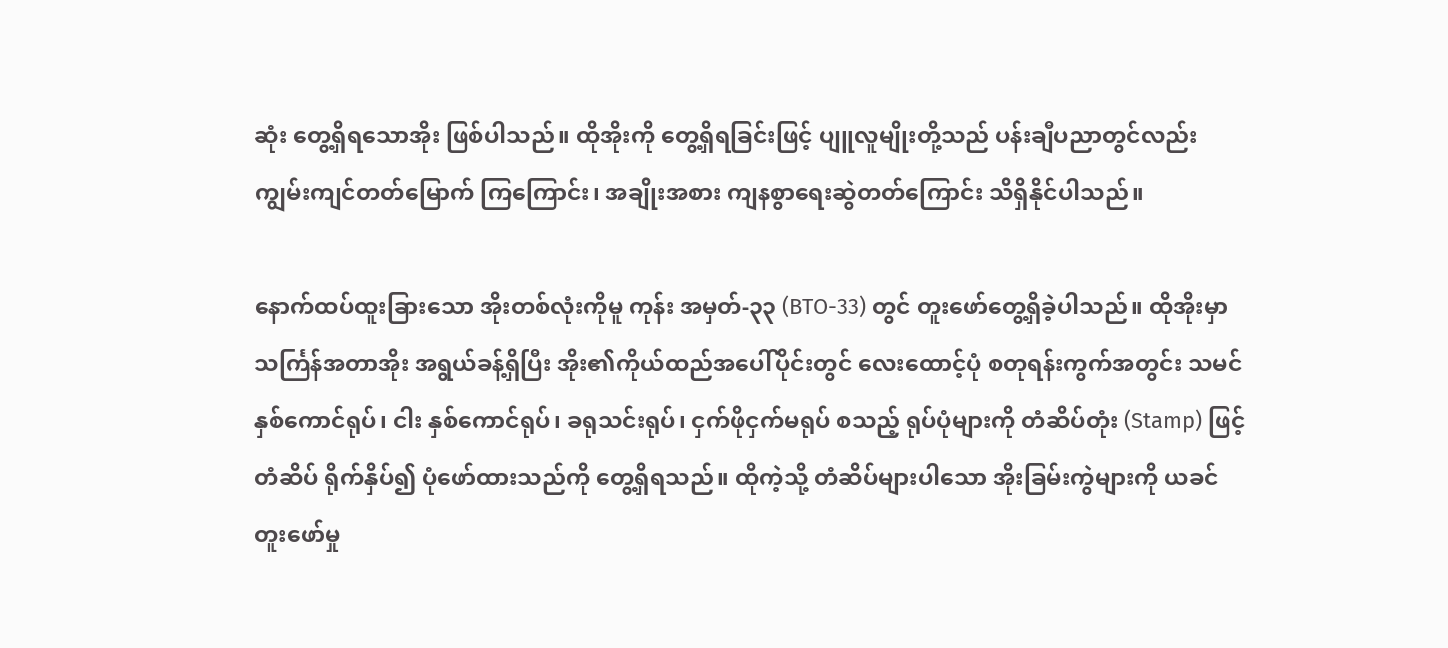ဆုံး တွေ့ရှိရသောအိုး ဖြစ်ပါသည်။ ထိုအိုးကို တွေ့ရှိရခြင်းဖြင့် ပျူလူမျိုးတို့သည် ပန်းချီပညာတွင်လည်း ကျွမ်းကျင်တတ်မြောက် ကြကြောင်း၊ အချိုးအစား ကျနစွာရေးဆွဲတတ်ကြောင်း သိရှိနိုင်ပါသည်။

နောက်ထပ်ထူးခြားသော အိုးတစ်လုံးကိုမူ ကုန်း အမှတ်-၃၃ (BTO-33) တွင် တူးဖော်တွေ့ရှိခဲ့ပါသည်။ ထိုအိုးမှာ သင်္ကြန်အတာအိုး အရွယ်ခန့်ရှိပြီး အိုး၏ကိုယ်ထည်အပေါ်ပိုင်းတွင် လေးထောင့်ပုံ စတုရန်းကွက်အတွင်း သမင်နှစ်ကောင်ရုပ်၊ ငါး နှစ်ကောင်ရုပ်၊ ခရုသင်းရုပ်၊ ငှက်ဖိုငှက်မရုပ် စသည့် ရုပ်ပုံများကို တံဆိပ်တုံး (Stamp) ဖြင့် တံဆိပ် ရိုက်နှိပ်၍ ပုံဖော်ထားသည်ကို တွေ့ရှိရသည်။ ထိုကဲ့သို့ တံဆိပ်များပါသော အိုးခြမ်းကွဲများကို ယခင်တူးဖော်မှု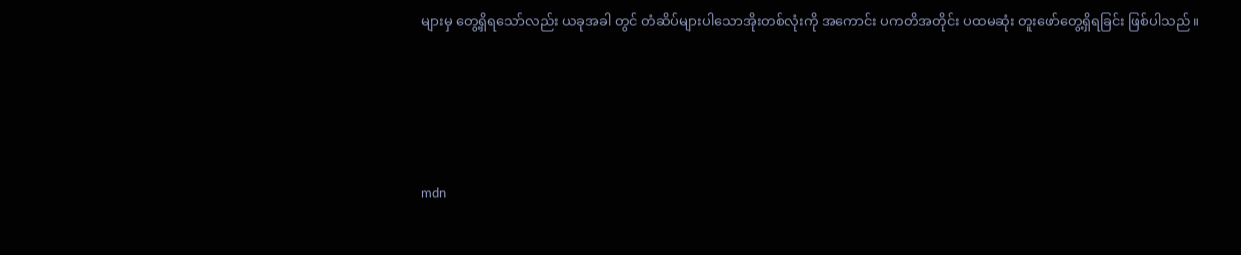များမှ တွေ့ရှိရသော်လည်း ယခုအခါ တွင် တံဆိပ်များပါသောအိုးတစ်လုံးကို အကောင်း ပကတိအတိုင်း ပထမဆုံး တူးဖော်တွေ့ရှိရခြင်း ဖြစ်ပါသည်။





mdn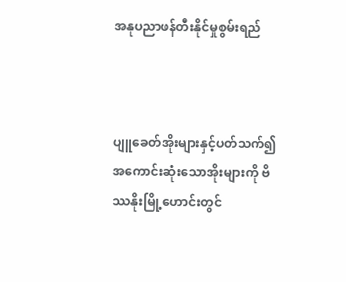အနုပညာဖန်တီးနိုင်မှုစွမ်းရည်



ပျူခေတ်အိုးများနှင့်ပတ်သက်၍ အကောင်းဆုံးသောအိုးများကို ဗိဿနိုးမြို့ဟောင်းတွင်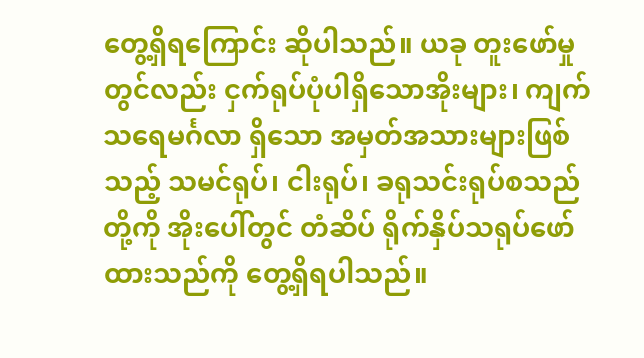တွေ့ရှိရကြောင်း ဆိုပါသည်။ ယခု တူးဖော်မှုတွင်လည်း ငှက်ရုပ်ပုံပါရှိသောအိုးများ၊ ကျက်သရေမင်္ဂလာ ရှိသော အမှတ်အသားများဖြစ်သည့် သမင်ရုပ်၊ ငါးရုပ်၊ ခရုသင်းရုပ်စသည်တို့ကို အိုးပေါ်တွင် တံဆိပ် ရိုက်နှိပ်သရုပ်ဖော်ထားသည်ကို တွေ့ရှိရပါသည်။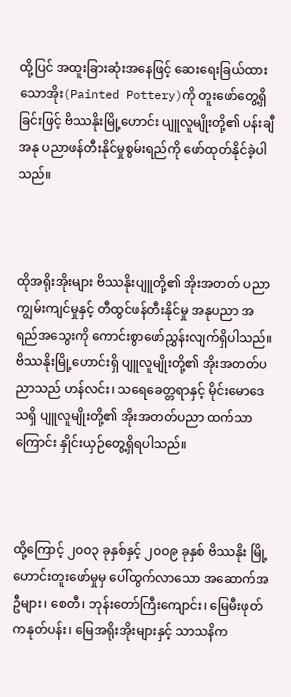ထို့ပြင် အထူးခြားဆုံးအနေဖြင့် ဆေးရေးခြယ်ထားသောအိုး(Painted Pottery)ကို တူးဖော်တွေ့ရှိခြင်းဖြင့် ဗိဿနိုးမြို့ဟောင်း ပျူလူမျိုးတို့၏ ပန်းချီအနု ပညာဖန်တီးနိုင်မှုစွမ်းရည်ကို ဖော်ထုတ်နိုင်ခဲ့ပါသည်။



ထိုအရိုးအိုးများ ဗိဿနိုးပျူတို့၏ အိုးအတတ် ပညာကျွမ်းကျင်မှုနှင့် တီထွင်ဖန်တီးနိုင်မှု အနုပညာ အရည်အသွေးကို ကောင်းစွာဖော်ညွှန်းလျက်ရှိပါသည်။ ဗိဿနိုးမြို့ဟောင်းရှိ ပျူလူမျိုးတို့၏ အိုးအတတ်ပညာသည် ဟန်လင်း၊ သရေခေတ္တရာနှင့် မိုင်းမောဒေသရှိ ပျူလူမျိုးတို့၏ အိုးအတတ်ပညာ ထက်သာကြောင်း နှိုင်းယှဉ်တွေ့ရှိရပါသည်။



ထို့ကြောင့် ၂၀ဝ၃ ခုနှစ်နှင့် ၂၀ဝ၉ ခုနှစ် ဗိဿနိုး မြို့ဟောင်းတူးဖော်မှုမှ ပေါ်ထွက်လာသော အဆောက်အဦများ၊ စေတီ၊ ဘုန်းတော်ကြီးကျောင်း၊ မြေမီးဖုတ် ကနုတ်ပန်း၊ မြေအရိုးအိုးများနှင့် သာသနိက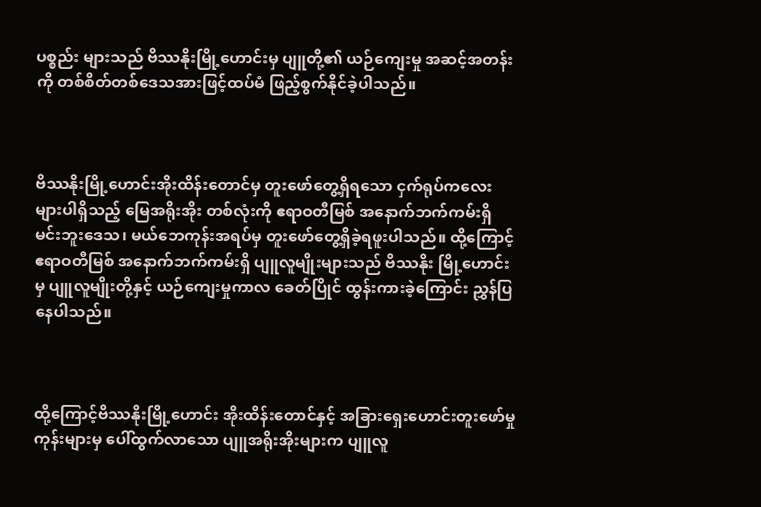ပစ္စည်း များသည် ဗိဿနိုးမြို့ဟောင်းမှ ပျူတို့၏ ယဉ်ကျေးမှု အဆင့်အတန်းကို တစ်စိတ်တစ်ဒေသအားဖြင့်ထပ်မံ ဖြည့်စွက်နိုင်ခဲ့ပါသည်။



ဗိဿနိုးမြို့ဟောင်းအိုးထိန်းတောင်မှ တူးဖော်တွေ့ရှိရသော ငှက်ရုပ်ကလေးများပါရှိသည့် မြေအရိုးအိုး တစ်လုံးကို ဧရာဝတီမြစ် အနောက်ဘက်ကမ်းရှိ မင်းဘူးဒေသ၊ မယ်ဘေကုန်းအရပ်မှ တူးဖော်တွေ့ရှိခဲ့ရဖူးပါသည်။ ထို့ကြောင့် ဧရာဝတီမြစ် အနောက်ဘက်ကမ်းရှိ ပျူလူမျိုးများသည် ဗိဿနိုး မြို့ဟောင်းမှ ပျူလူမျိုးတို့နှင့် ယဉ်ကျေးမှုကာလ ခေတ်ပြိုင် ထွန်းကားခဲ့ကြောင်း ညွှန်ပြနေပါသည်။



ထို့ကြောင့်ဗိဿနိုးမြို့ဟောင်း အိုးထိန်းတောင်နှင့် အခြားရှေးဟောင်းတူးဖော်မှုကုန်းများမှ ပေါ်ထွက်လာသော ပျူအရိုးအိုးများက ပျူလူ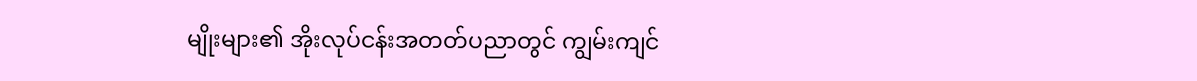မျိုးများ၏ အိုးလုပ်ငန်းအတတ်ပညာတွင် ကျွမ်းကျင်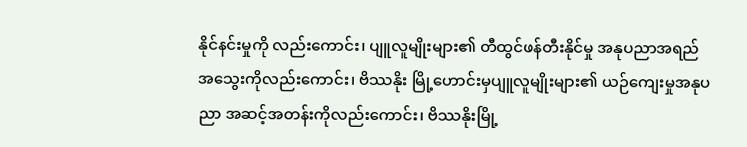နိုင်နင်းမှုကို လည်းကောင်း၊ ပျူလူမျိုးများ၏ တီထွင်ဖန်တီးနိုင်မှု အနုပညာအရည်အသွေးကိုလည်းကောင်း၊ ဗိဿနိုး မြို့ဟောင်းမှပျူလူမျိုးများ၏ ယဉ်ကျေးမှုအနုပညာ အဆင့်အတန်းကိုလည်းကောင်း၊ ဗိဿနိုးမြို့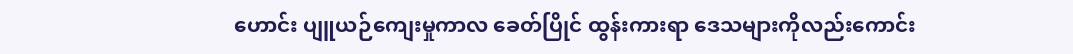ဟောင်း ပျူယဉ်ကျေးမှုကာလ ခေတ်ပြိုင် ထွန်းကားရာ ဒေသများကိုလည်းကောင်း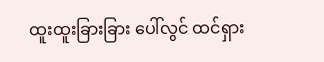ထူးထူးခြားခြား ပေါ်လွင် ထင်ရှား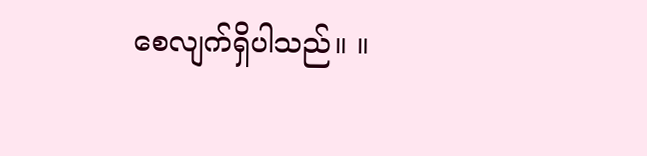စေလျက်ရှိပါသည်။ ။